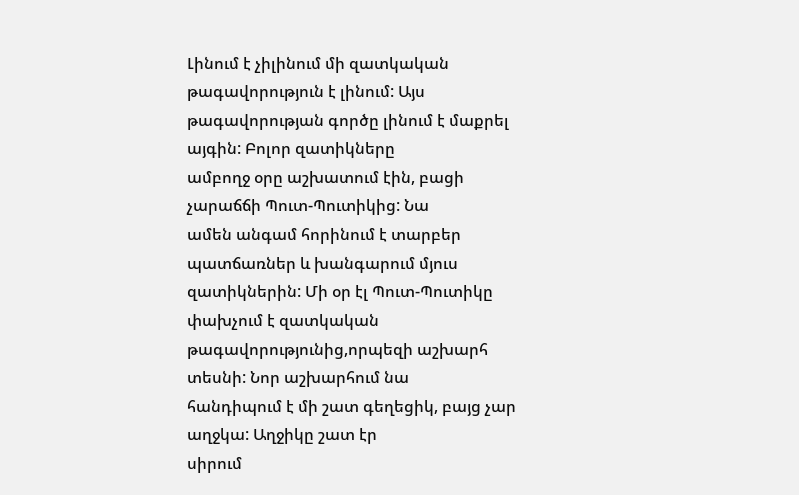Լինում է չիլինում մի զատկական թագավորություն է լինում: Այս
թագավորության գործը լինում է մաքրել այգին: Բոլոր զատիկները
ամբողջ օրը աշխատում էին, բացի չարաճճի Պուտ-Պուտիկից: Նա
ամեն անգամ հորինում է տարբեր պատճառներ և խանգարում մյուս
զատիկներին: Մի օր էլ Պուտ-Պուտիկը փախչում է զատկական
թագավորությունից,որպեզի աշխարհ տեսնի: Նոր աշխարհում նա
հանդիպում է մի շատ գեղեցիկ, բայց չար աղջկա: Աղջիկը շատ էր
սիրում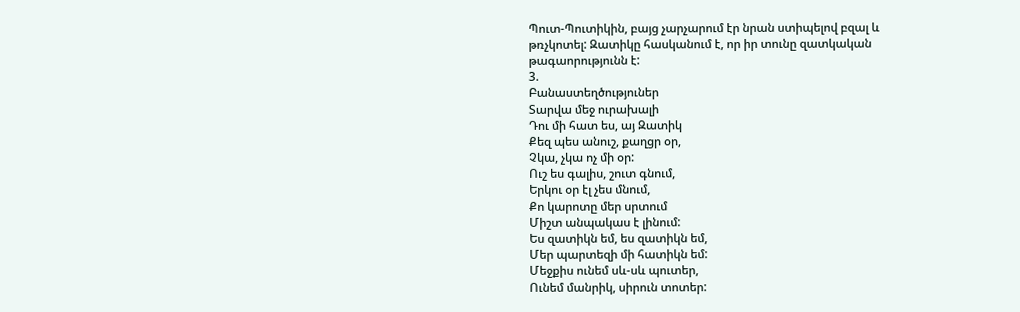Պուտ-Պուտիկին, բայց չարչարում էր նրան ստիպելով բզալ և
թռչկոտել: Զատիկը հասկանում է, որ իր տունը զատկական
թագաորությունն է:
3.
Բանաստեղծություներ
Տարվա մեջ ուրախալի
Դու մի հատ ես, այ Զատիկ
Քեզ պես անուշ, քաղցր օր,
Չկա, չկա ոչ մի օր:
Ուշ ես գալիս, շուտ գնում,
Երկու օր էլ չես մնում,
Քո կարոտը մեր սրտում
Միշտ անպակաս է լինում:
Ես զատիկն եմ, ես զատիկն եմ,
Մեր պարտեզի մի հատիկն եմ:
Մեջքիս ունեմ սև-սև պուտեր,
Ունեմ մանրիկ, սիրուն տոտեր: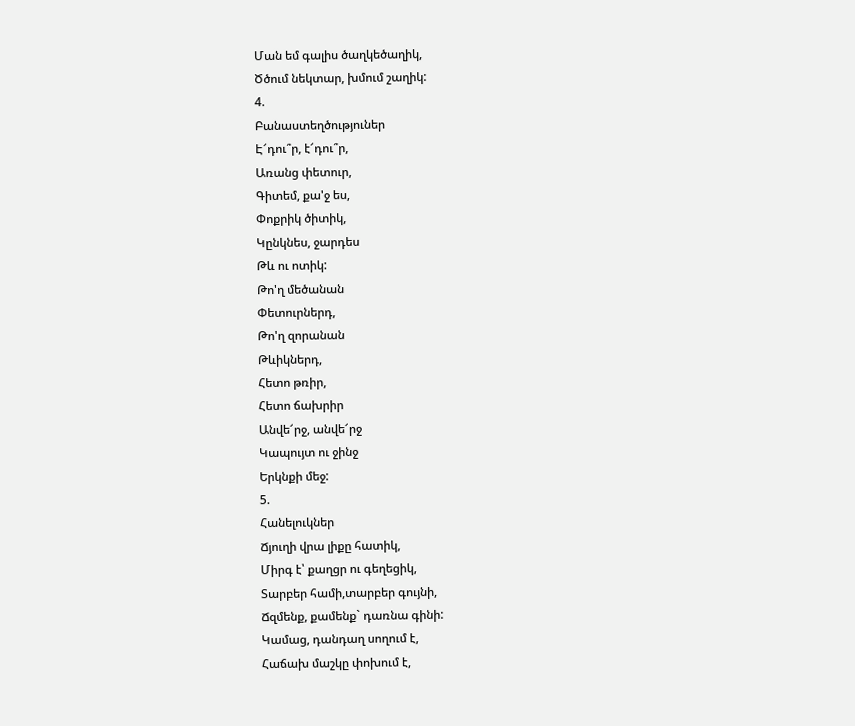Ման եմ գալիս ծաղկեծաղիկ,
Ծծում նեկտար, խմում շաղիկ:
4.
Բանաստեղծություներ
Է՜դու՞ր, է՜դու՞ր,
Առանց փետուր,
Գիտեմ, քա'ջ ես,
Փոքրիկ ծիտիկ,
Կընկնես, ջարդես
Թև ու ոտիկ:
Թո'ղ մեծանան
Փետուրներդ,
Թո'ղ զորանան
Թևիկներդ,
Հետո թռիր,
Հետո ճախրիր
Անվե՜րջ, անվե՜րջ
Կապույտ ու ջինջ
Երկնքի մեջ:
5.
Հանելուկներ
Ճյուղի վրա լիքը հատիկ,
Միրգ է՝ քաղցր ու գեղեցիկ,
Տարբեր համի,տարբեր գույնի,
Ճզմենք, քամենք` դառնա գինի:
Կամաց, դանդաղ սողում է,
Հաճախ մաշկը փոխում է,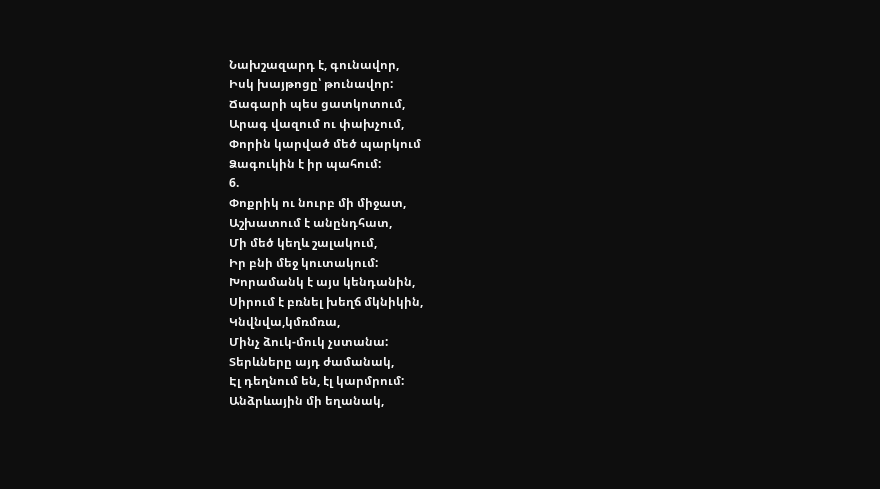Նախշազարդ է, գունավոր,
Իսկ խայթոցը՝ թունավոր:
Ճագարի պես ցատկոտում,
Արագ վազում ու փախչում,
Փորին կարված մեծ պարկում
Ձագուկին է իր պահում:
6.
Փոքրիկ ու նուրբ մի միջատ,
Աշխատում է անընդհատ,
Մի մեծ կեղև շալակում,
Իր բնի մեջ կուտակում:
Խորամանկ է այս կենդանին,
Սիրում է բռնել խեղճ մկնիկին,
Կնվնվա,կմռմռա,
Մինչ ձուկ-մուկ չստանա:
Տերևները այդ ժամանակ,
Էլ դեղնում են, էլ կարմրում:
Անձրևային մի եղանակ,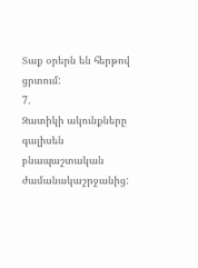Տաք օրերն են հերթով ցրտում:
7.
Զատիկի ակունքները գալիսեն բնապաշտական
ժամանակաշրջանից: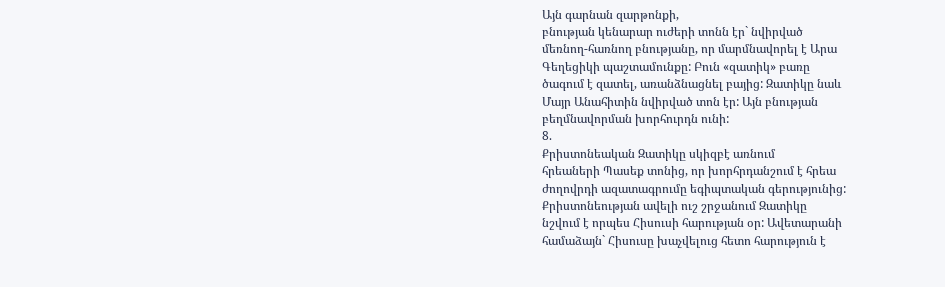Այն գարնան զարթոնքի,
բնության կենարար ուժերի տոնն էր` նվիրված
մեռնող-հառնող բնությանը, որ մարմնավորել է Արա
Գեղեցիկի պաշտամունքը: Բուն «զատիկ» բառը
ծագում է զատել, առանձնացնել բայից: Զատիկը նաև
Մայր Անահիտին նվիրված տոն էր: Այն բնության
բեղմնավորման խորհուրդն ունի:
8.
Քրիստոնեական Զատիկը սկիզբէ առնում
հրեաների Պասեք տոնից, որ խորհրդանշում է հրեա
ժողովրդի ազատագրումը եգիպտական գերությունից:
Քրիստոնեության ավելի ուշ շրջանում Զատիկը
նշվում է որպես Հիսուսի հարության օր: Ավետարանի
համաձայն` Հիսուսը խաչվելուց հետո հարություն է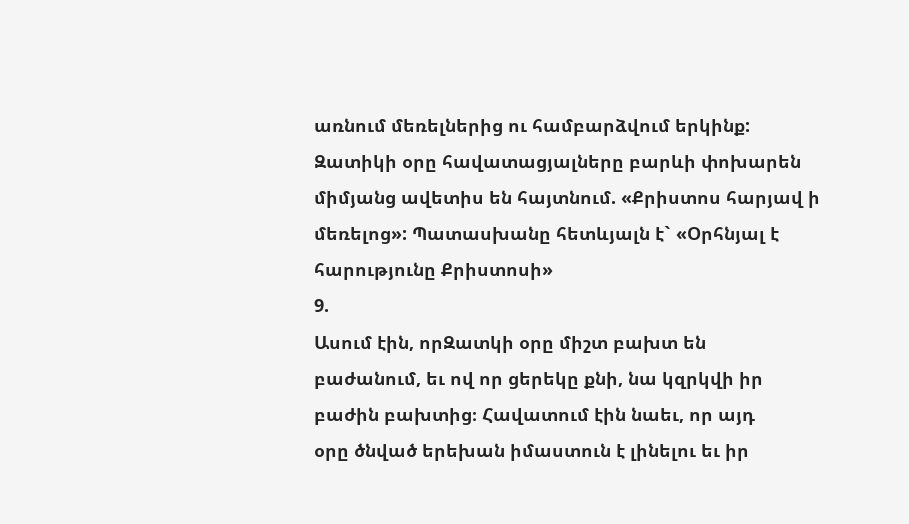առնում մեռելներից ու համբարձվում երկինք:
Զատիկի օրը հավատացյալները բարևի փոխարեն
միմյանց ավետիս են հայտնում. «Քրիստոս հարյավ ի
մեռելոց»: Պատասխանը հետևյալն է` «Օրհնյալ է
հարությունը Քրիստոսի»
9.
Ասում էին, որԶատկի օրը միշտ բախտ են
բաժանում, եւ ով որ ցերեկը քնի, նա կզրկվի իր
բաժին բախտից։ Հավատում էին նաեւ, որ այդ
օրը ծնված երեխան իմաստուն է լինելու եւ իր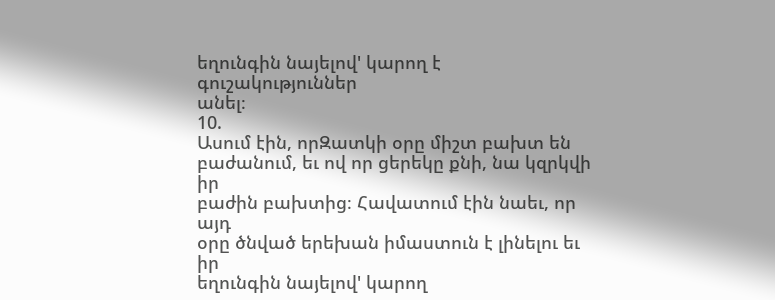եղունգին նայելով' կարող է գուշակություններ
անել։
10.
Ասում էին, որԶատկի օրը միշտ բախտ են
բաժանում, եւ ով որ ցերեկը քնի, նա կզրկվի իր
բաժին բախտից։ Հավատում էին նաեւ, որ այդ
օրը ծնված երեխան իմաստուն է լինելու եւ իր
եղունգին նայելով' կարող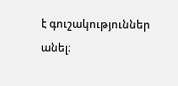է գուշակություններ
անել։